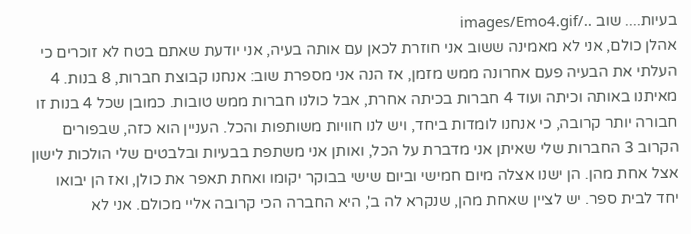בעיות.... שוב ../images/Emo4.gif
אהלן כולם, אני לא מאמינה ששוב אני חוזרת לכאן עם אותה בעיה, אני יודעת שאתם בטח לא זוכרים כי העלתי את הבעיה פעם אחרונה ממש מזמן, אז הנה אני מספרת שוב: אנחנו קבוצת חברות, 8 בנות. 4 מאיתנו באותה וכיתה ועוד 4 חברות בכיתה אחרת, אבל כולנו חברות ממש טובות. כמובן שכל 4 בנות זו חבורה יותר קרובה, כי אנחנו לומדות ביחד, ויש לנו חוויות משותפות והכל. העניין הוא כזה, שבפורים הקרוב 3 החברות שלי שאיתן אני מדברת על הכל, ואותן אני משתפת בבעיות ובלבטים שלי הולכות לישון אצל אחת מהן. הן ישנו אצלה מיום חמישי וביום שישי בבוקר יקומו ואחת תאפר את כולן, ואז הן יבואו יחד לבית ספר. יש לציין שאחת מהן, שנקרא לה ב', היא החברה הכי קרובה אליי מכולם. אני לא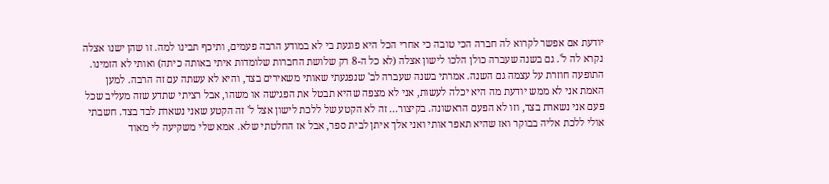יודעת אם אפשר לקרוא לה חברה הכי טובה כי אחרי הכל היא פוגעת בי לא במודע הרבה פעמים, ותיכף תבינו למה. זו שהן ישנו אצלה נקרא לה ל'. גם בשנה שעברה כולן הלכו לישון אצלה (לא כל ה-8 רק שלושת החברות שלומדות איתי באותה כיתה) ואותי לא הזמינו. התופעה חוזרת על עצמה גם השנה. אמרתי בשנה שעברה לב' שנפגעתי שאותי משאירים בצד, והיא לא עשתה עם זה הרבה. למען האמת אני לא ממש יודעת מה היא יכלה לעשות, אני לא מצפה שהיא תבטל את הפגישה או משהו, אבל רציתי שתדע שזה מעליב שכל פעם אני נשארת בצד, וזו לא הפעם הראשונה. בקיצור... זה לא הקטע של ללכת לישון אצל ל' זה הקטע שאני נשארת לבד בצד. חשבתי אולי ללכת אליה בבוקר ואז שהיא תאפר אותי ואני אלך איתן לבית ספר, אבל אז החלטתי שלא. אמא שלי משקיעה לי מאוד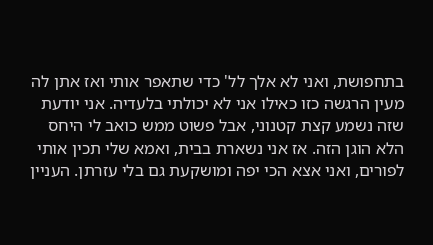בתחפושת, ואני לא אלך לל' כדי שתאפר אותי ואז אתן לה מעין הרגשה כזו כאילו אני לא יכולתי בלעדיה. אני יודעת שזה נשמע קצת קטנוני, אבל פשוט ממש כואב לי היחס הלא הוגן הזה. אז אני נשארת בבית, ואמא שלי תכין אותי לפורים, ואני אצא הכי יפה ומושקעת גם בלי עזרתן. העניין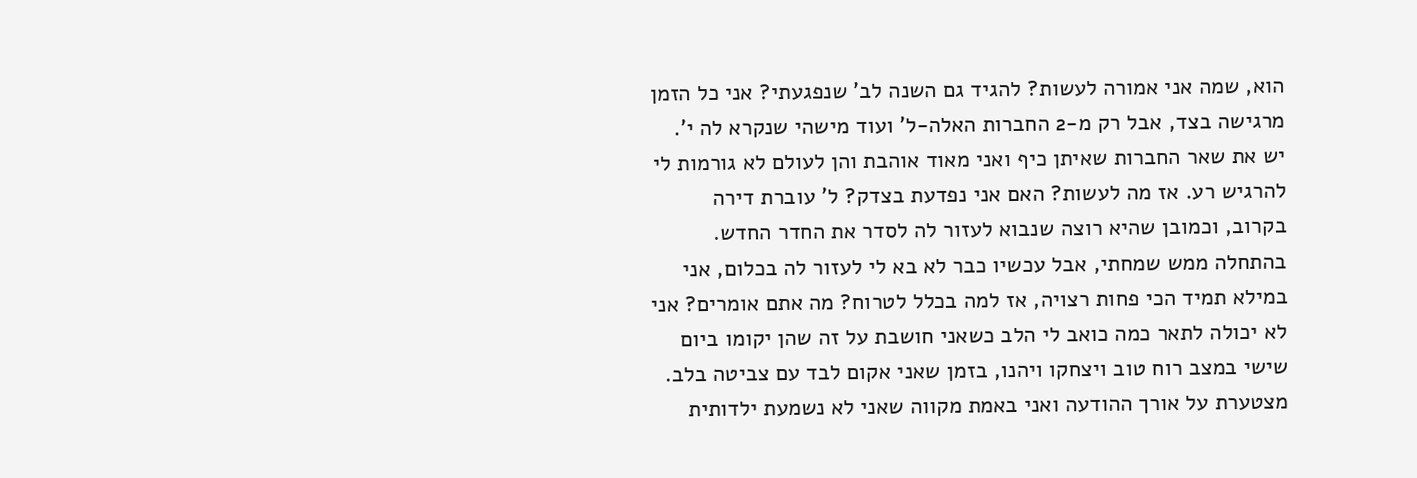הוא, שמה אני אמורה לעשות? להגיד גם השנה לב' שנפגעתי? אני כל הזמן מרגישה בצד, אבל רק מ-2 החברות האלה-ל' ועוד מישהי שנקרא לה י'. יש את שאר החברות שאיתן כיף ואני מאוד אוהבת והן לעולם לא גורמות לי להרגיש רע. אז מה לעשות? האם אני נפדעת בצדק? ל' עוברת דירה בקרוב, וכמובן שהיא רוצה שנבוא לעזור לה לסדר את החדר החדש. בהתחלה ממש שמחתי, אבל עכשיו כבר לא בא לי לעזור לה בכלום, אני במילא תמיד הכי פחות רצויה, אז למה בכלל לטרוח? מה אתם אומרים? אני לא יכולה לתאר כמה כואב לי הלב כשאני חושבת על זה שהן יקומו ביום שישי במצב רוח טוב ויצחקו ויהנו, בזמן שאני אקום לבד עם צביטה בלב. מצטערת על אורך ההודעה ואני באמת מקווה שאני לא נשמעת ילדותית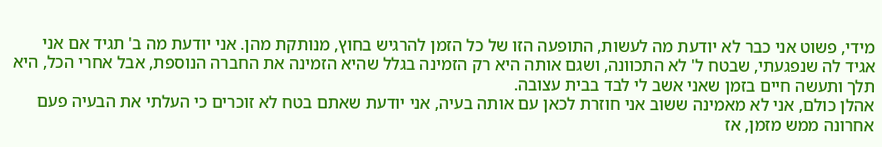מידי, פשוט אני כבר לא יודעת מה לעשות, התופעה הזו של כל הזמן להרגיש בחוץ, מנותקת מהן. אני יודעת מה ב' תגיד אם אני אגיד לה שנפגעתי, שבטח ל' לא התכוונה, ושגם אותה היא רק הזמינה בגלל שהיא הזמינה את החברה הנוספת, אבל אחרי הכל, היא תלך ותעשה חיים בזמן שאני אשב לי לבד בבית עצובה.
אהלן כולם, אני לא מאמינה ששוב אני חוזרת לכאן עם אותה בעיה, אני יודעת שאתם בטח לא זוכרים כי העלתי את הבעיה פעם אחרונה ממש מזמן, אז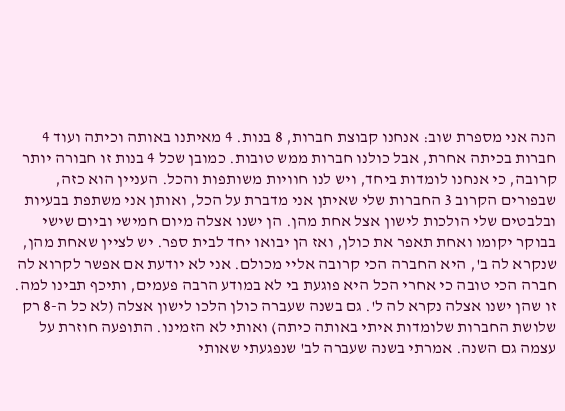הנה אני מספרת שוב: אנחנו קבוצת חברות, 8 בנות. 4 מאיתנו באותה וכיתה ועוד 4 חברות בכיתה אחרת, אבל כולנו חברות ממש טובות. כמובן שכל 4 בנות זו חבורה יותר קרובה, כי אנחנו לומדות ביחד, ויש לנו חוויות משותפות והכל. העניין הוא כזה, שבפורים הקרוב 3 החברות שלי שאיתן אני מדברת על הכל, ואותן אני משתפת בבעיות ובלבטים שלי הולכות לישון אצל אחת מהן. הן ישנו אצלה מיום חמישי וביום שישי בבוקר יקומו ואחת תאפר את כולן, ואז הן יבואו יחד לבית ספר. יש לציין שאחת מהן, שנקרא לה ב', היא החברה הכי קרובה אליי מכולם. אני לא יודעת אם אפשר לקרוא לה חברה הכי טובה כי אחרי הכל היא פוגעת בי לא במודע הרבה פעמים, ותיכף תבינו למה. זו שהן ישנו אצלה נקרא לה ל'. גם בשנה שעברה כולן הלכו לישון אצלה (לא כל ה-8 רק שלושת החברות שלומדות איתי באותה כיתה) ואותי לא הזמינו. התופעה חוזרת על עצמה גם השנה. אמרתי בשנה שעברה לב' שנפגעתי שאותי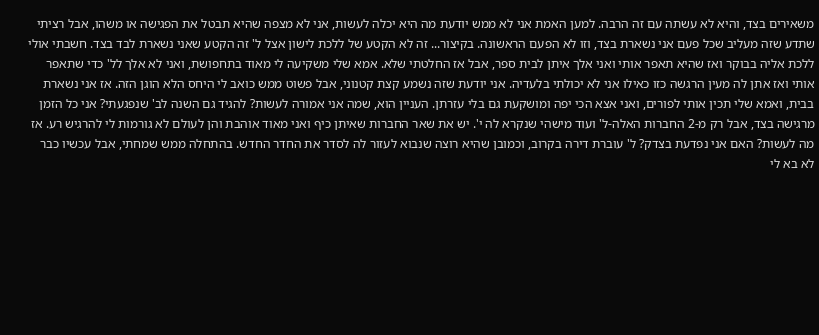משאירים בצד, והיא לא עשתה עם זה הרבה. למען האמת אני לא ממש יודעת מה היא יכלה לעשות, אני לא מצפה שהיא תבטל את הפגישה או משהו, אבל רציתי שתדע שזה מעליב שכל פעם אני נשארת בצד, וזו לא הפעם הראשונה. בקיצור... זה לא הקטע של ללכת לישון אצל ל' זה הקטע שאני נשארת לבד בצד. חשבתי אולי ללכת אליה בבוקר ואז שהיא תאפר אותי ואני אלך איתן לבית ספר, אבל אז החלטתי שלא. אמא שלי משקיעה לי מאוד בתחפושת, ואני לא אלך לל' כדי שתאפר אותי ואז אתן לה מעין הרגשה כזו כאילו אני לא יכולתי בלעדיה. אני יודעת שזה נשמע קצת קטנוני, אבל פשוט ממש כואב לי היחס הלא הוגן הזה. אז אני נשארת בבית, ואמא שלי תכין אותי לפורים, ואני אצא הכי יפה ומושקעת גם בלי עזרתן. העניין הוא, שמה אני אמורה לעשות? להגיד גם השנה לב' שנפגעתי? אני כל הזמן מרגישה בצד, אבל רק מ-2 החברות האלה-ל' ועוד מישהי שנקרא לה י'. יש את שאר החברות שאיתן כיף ואני מאוד אוהבת והן לעולם לא גורמות לי להרגיש רע. אז מה לעשות? האם אני נפדעת בצדק? ל' עוברת דירה בקרוב, וכמובן שהיא רוצה שנבוא לעזור לה לסדר את החדר החדש. בהתחלה ממש שמחתי, אבל עכשיו כבר לא בא לי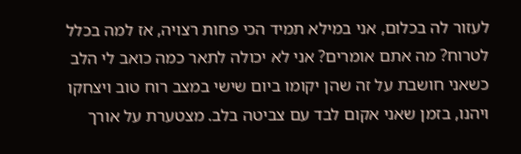לעזור לה בכלום, אני במילא תמיד הכי פחות רצויה, אז למה בכלל לטרוח? מה אתם אומרים? אני לא יכולה לתאר כמה כואב לי הלב כשאני חושבת על זה שהן יקומו ביום שישי במצב רוח טוב ויצחקו ויהנו, בזמן שאני אקום לבד עם צביטה בלב. מצטערת על אורך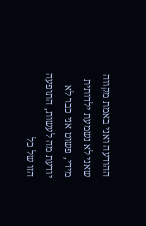ההודעה ואני באמת מקווה שאני לא נשמעת ילדותית מידי, פשוט אני כבר לא יודעת מה לעשות, התופעה הזו של כל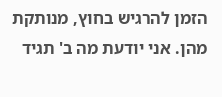הזמן להרגיש בחוץ, מנותקת מהן. אני יודעת מה ב' תגיד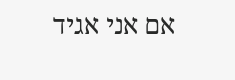אם אני אגיד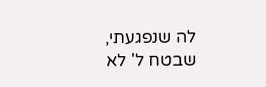לה שנפגעתי, שבטח ל' לא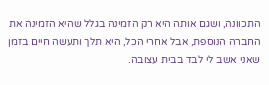התכוונה, ושגם אותה היא רק הזמינה בגלל שהיא הזמינה את החברה הנוספת, אבל אחרי הכל, היא תלך ותעשה חיים בזמן שאני אשב לי לבד בבית עצובה.